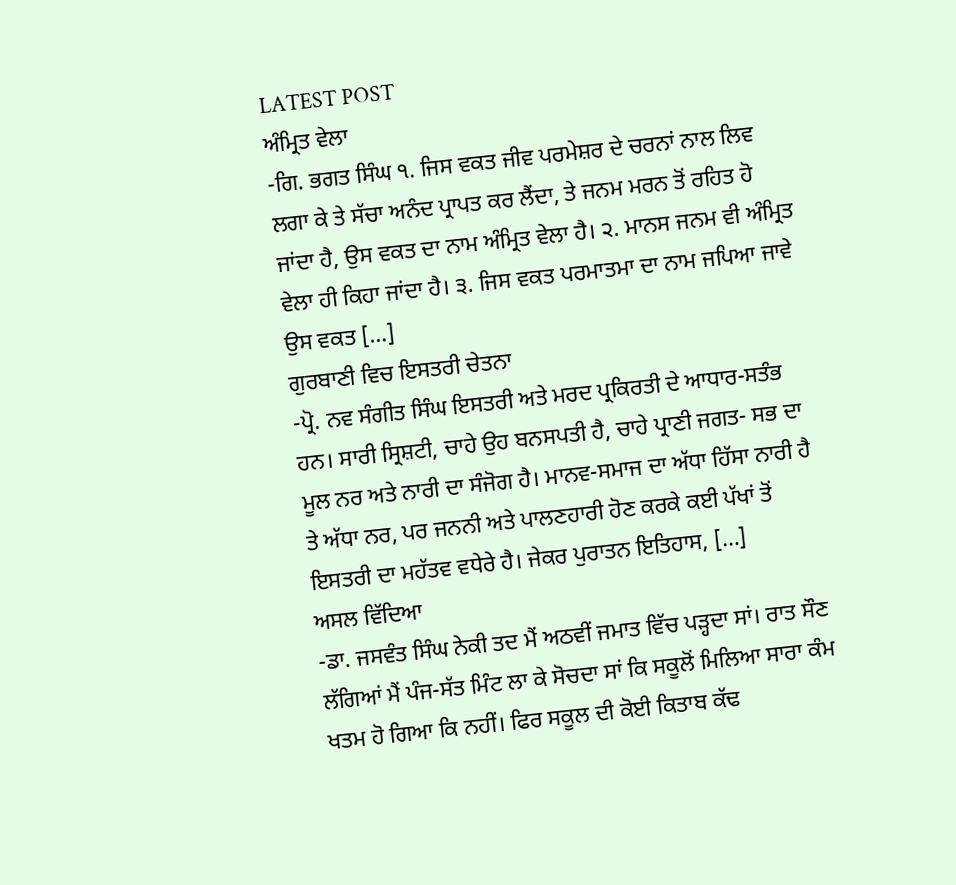LATEST POST
ਅੰਮ੍ਰਿਤ ਵੇਲਾ
-ਗਿ. ਭਗਤ ਸਿੰਘ ੧. ਜਿਸ ਵਕਤ ਜੀਵ ਪਰਮੇਸ਼ਰ ਦੇ ਚਰਨਾਂ ਨਾਲ ਲਿਵ ਲਗਾ ਕੇ ਤੇ ਸੱਚਾ ਅਨੰਦ ਪ੍ਰਾਪਤ ਕਰ ਲੈਂਦਾ, ਤੇ ਜਨਮ ਮਰਨ ਤੋਂ ਰਹਿਤ ਹੋ ਜਾਂਦਾ ਹੈ, ਉਸ ਵਕਤ ਦਾ ਨਾਮ ਅੰਮ੍ਰਿਤ ਵੇਲਾ ਹੈ। ੨. ਮਾਨਸ ਜਨਮ ਵੀ ਅੰਮ੍ਰਿਤ ਵੇਲਾ ਹੀ ਕਿਹਾ ਜਾਂਦਾ ਹੈ। ੩. ਜਿਸ ਵਕਤ ਪਰਮਾਤਮਾ ਦਾ ਨਾਮ ਜਪਿਆ ਜਾਵੇ ਉਸ ਵਕਤ […]
ਗੁਰਬਾਣੀ ਵਿਚ ਇਸਤਰੀ ਚੇਤਨਾ
-ਪ੍ਰੋ. ਨਵ ਸੰਗੀਤ ਸਿੰਘ ਇਸਤਰੀ ਅਤੇ ਮਰਦ ਪ੍ਰਕਿਰਤੀ ਦੇ ਆਧਾਰ-ਸਤੰਭ ਹਨ। ਸਾਰੀ ਸ੍ਰਿਸ਼ਟੀ, ਚਾਹੇ ਉਹ ਬਨਸਪਤੀ ਹੈ, ਚਾਹੇ ਪ੍ਰਾਣੀ ਜਗਤ- ਸਭ ਦਾ ਮੂਲ ਨਰ ਅਤੇ ਨਾਰੀ ਦਾ ਸੰਜੋਗ ਹੈ। ਮਾਨਵ-ਸਮਾਜ ਦਾ ਅੱਧਾ ਹਿੱਸਾ ਨਾਰੀ ਹੈ ਤੇ ਅੱਧਾ ਨਰ, ਪਰ ਜਨਨੀ ਅਤੇ ਪਾਲਣਹਾਰੀ ਹੋਣ ਕਰਕੇ ਕਈ ਪੱਖਾਂ ਤੋਂ ਇਸਤਰੀ ਦਾ ਮਹੱਤਵ ਵਧੇਰੇ ਹੈ। ਜੇਕਰ ਪੁਰਾਤਨ ਇਤਿਹਾਸ, […]
ਅਸਲ ਵਿੱਦਿਆ
-ਡਾ. ਜਸਵੰਤ ਸਿੰਘ ਨੇਕੀ ਤਦ ਮੈਂ ਅਠਵੀਂ ਜਮਾਤ ਵਿੱਚ ਪੜ੍ਹਦਾ ਸਾਂ। ਰਾਤ ਸੌਣ ਲੱਗਿਆਂ ਮੈਂ ਪੰਜ-ਸੱਤ ਮਿੰਟ ਲਾ ਕੇ ਸੋਚਦਾ ਸਾਂ ਕਿ ਸਕੂਲੋਂ ਮਿਲਿਆ ਸਾਰਾ ਕੰਮ ਖਤਮ ਹੋ ਗਿਆ ਕਿ ਨਹੀਂ। ਫਿਰ ਸਕੂਲ ਦੀ ਕੋਈ ਕਿਤਾਬ ਕੱਢ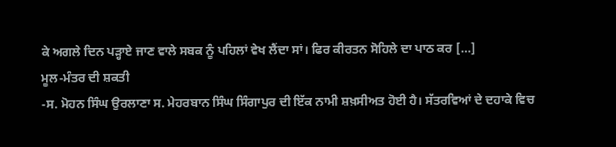ਕੇ ਅਗਲੇ ਦਿਨ ਪੜ੍ਹਾਏ ਜਾਣ ਵਾਲੇ ਸਬਕ ਨੂੰ ਪਹਿਲਾਂ ਵੇਖ ਲੈਂਦਾ ਸਾਂ। ਫਿਰ ਕੀਰਤਨ ਸੋਹਿਲੇ ਦਾ ਪਾਠ ਕਰ […]
ਮੂਲ-ਮੰਤਰ ਦੀ ਸ਼ਕਤੀ
-ਸ. ਮੋਹਨ ਸਿੰਘ ਉਰਲਾਣਾ ਸ. ਮੇਹਰਬਾਨ ਸਿੰਘ ਸਿੰਗਾਪੁਰ ਦੀ ਇੱਕ ਨਾਮੀ ਸ਼ਖ਼ਸੀਅਤ ਹੋਈ ਹੈ। ਸੱਤਰਵਿਆਂ ਦੇ ਦਹਾਕੇ ਵਿਚ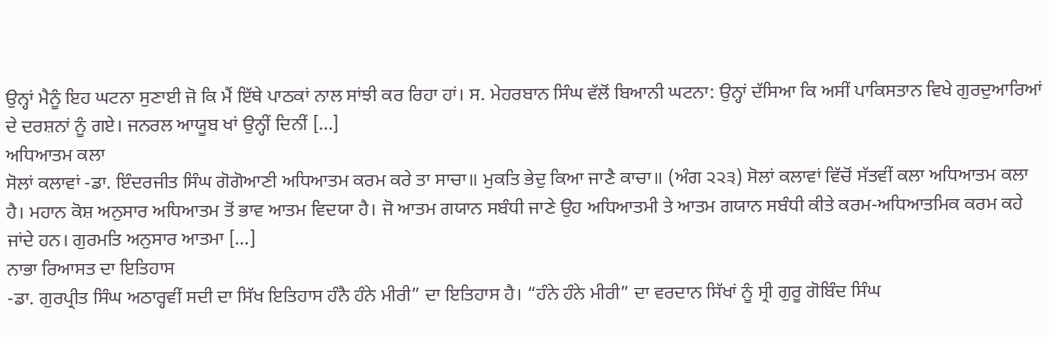ਉਨ੍ਹਾਂ ਮੈਨੂੰ ਇਹ ਘਟਨਾ ਸੁਣਾਈ ਜੋ ਕਿ ਮੈਂ ਇੱਥੇ ਪਾਠਕਾਂ ਨਾਲ ਸਾਂਝੀ ਕਰ ਰਿਹਾ ਹਾਂ। ਸ. ਮੇਹਰਬਾਨ ਸਿੰਘ ਵੱਲੋਂ ਬਿਆਨੀ ਘਟਨਾ: ਉਨ੍ਹਾਂ ਦੱਸਿਆ ਕਿ ਅਸੀਂ ਪਾਕਿਸਤਾਨ ਵਿਖੇ ਗੁਰਦੁਆਰਿਆਂ ਦੇ ਦਰਸ਼ਨਾਂ ਨੂੰ ਗਏ। ਜਨਰਲ ਆਯੂਬ ਖਾਂ ਉਨ੍ਹੀਂ ਦਿਨੀਂ […]
ਅਧਿਆਤਮ ਕਲਾ
ਸੋਲਾਂ ਕਲਾਵਾਂ -ਡਾ. ਇੰਦਰਜੀਤ ਸਿੰਘ ਗੋਗੋਆਣੀ ਅਧਿਆਤਮ ਕਰਮ ਕਰੇ ਤਾ ਸਾਚਾ॥ ਮੁਕਤਿ ਭੇਦੁ ਕਿਆ ਜਾਣੈ ਕਾਚਾ॥ (ਅੰਗ ੨੨੩) ਸੋਲਾਂ ਕਲਾਵਾਂ ਵਿੱਚੋਂ ਸੱਤਵੀਂ ਕਲਾ ਅਧਿਆਤਮ ਕਲਾ ਹੈ। ਮਹਾਨ ਕੋਸ਼ ਅਨੁਸਾਰ ਅਧਿਆਤਮ ਤੋਂ ਭਾਵ ਆਤਮ ਵਿਦਯਾ ਹੈ। ਜੋ ਆਤਮ ਗਯਾਨ ਸਬੰਧੀ ਜਾਣੇ ਉਹ ਅਧਿਆਤਮੀ ਤੇ ਆਤਮ ਗਯਾਨ ਸਬੰਧੀ ਕੀਤੇ ਕਰਮ-ਅਧਿਆਤਮਿਕ ਕਰਮ ਕਹੇ ਜਾਂਦੇ ਹਨ। ਗੁਰਮਤਿ ਅਨੁਸਾਰ ਆਤਮਾ […]
ਨਾਭਾ ਰਿਆਸਤ ਦਾ ਇਤਿਹਾਸ
-ਡਾ. ਗੁਰਪ੍ਰੀਤ ਸਿੰਘ ਅਠਾਰ੍ਹਵੀਂ ਸਦੀ ਦਾ ਸਿੱਖ ਇਤਿਹਾਸ ਹੰਨੈ ਹੰਨੇ ਮੀਰੀ” ਦਾ ਇਤਿਹਾਸ ਹੈ। “ਹੰਨੇ ਹੰਨੇ ਮੀਰੀ” ਦਾ ਵਰਦਾਨ ਸਿੱਖਾਂ ਨੂੰ ਸ੍ਰੀ ਗੁਰੂ ਗੋਬਿੰਦ ਸਿੰਘ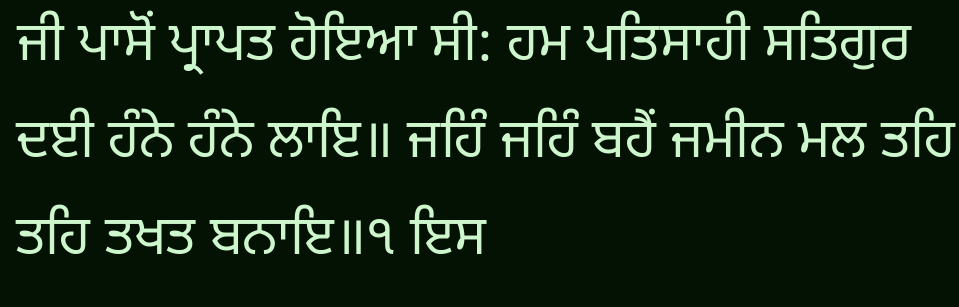ਜੀ ਪਾਸੋਂ ਪ੍ਰਾਪਤ ਹੋਇਆ ਸੀ: ਹਮ ਪਤਿਸਾਹੀ ਸਤਿਗੁਰ ਦਈ ਹੰਨੇ ਹੰਨੇ ਲਾਇ॥ ਜਹਿੰ ਜਹਿੰ ਬਹੈਂ ਜਮੀਨ ਮਲ ਤਹਿ ਤਹਿ ਤਖਤ ਬਨਾਇ॥੧ ਇਸ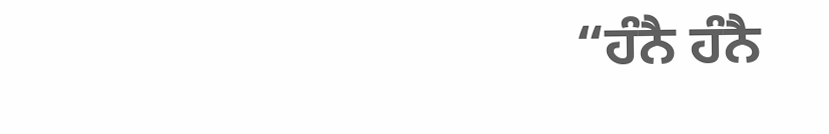“ਹੰਨੈ ਹੰਨੈ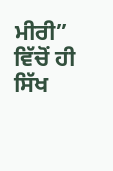ਮੀਰੀ” ਵਿੱਚੋਂ ਹੀ ਸਿੱਖ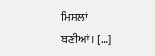ਮਿਸਲਾਂ ਬਣੀਆਂ। […]